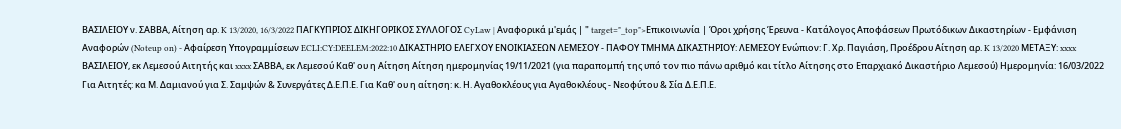ΒΑΣΙΛΕΙΟΥ ν. ΣΑΒΒΑ, Αίτηση αρ. K 13/2020, 16/3/2022 ΠΑΓΚΥΠΡΙΟΣ ΔΙΚΗΓΟΡΙΚΟΣ ΣΥΛΛΟΓΟΣ CyLaw | Αναφορικά μ'εμάς | " target="_top">Επικοινωνία | Όροι χρήσης Έρευνα - Κατάλογος Αποφάσεων Πρωτόδικων Δικαστηρίων - Εμφάνιση Αναφορών (Noteup on) - Αφαίρεση Υπογραμμίσεων ECLI:CY:DEELEM:2022:10 ΔΙΚΑΣΤΗΡΙΟ ΕΛΕΓΧΟΥ ΕΝΟΙΚΙΑΣΕΩΝ ΛΕΜΕΣΟΥ - ΠΑΦΟΥ ΤΜΗΜΑ ΔΙΚΑΣΤΗΡΙΟΥ: ΛΕΜΕΣΟΥ Ενώπιον: Γ. Χρ. Παγιάση, Προέδρου Αίτηση αρ. K 13/2020 ΜΕΤΑΞΥ: xxxx ΒΑΣΙΛΕΙΟΥ, εκ Λεμεσού Αιτητής και xxxx ΣΑΒΒΑ, εκ Λεμεσού Καθ' ου η Αίτηση Αίτηση ημερομηνίας 19/11/2021 (για παραπομπή της υπό τον πιο πάνω αριθμό και τίτλο Αίτησης στο Επαρχιακό Δικαστήριο Λεμεσού) Ημερομηνία: 16/03/2022 Για Αιτητές: κα Μ. Δαμιανού για Σ. Σαμψών & Συνεργάτες Δ.Ε.Π.Ε. Για Καθ' ου η αίτηση: κ. Η. Αγαθοκλέους για Αγαθοκλέους - Νεοφύτου & Σία Δ.Ε.Π.Ε.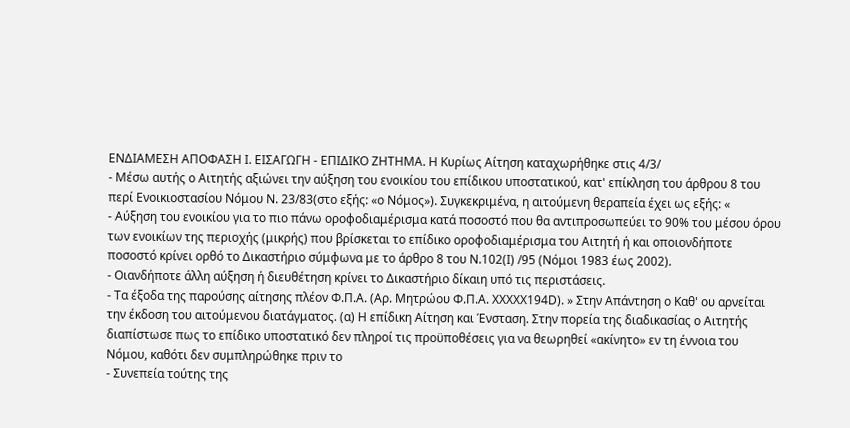ΕΝΔΙΑΜΕΣΗ ΑΠΟΦΑΣΗ I. ΕΙΣΑΓΩΓΗ - ΕΠΙΔΙΚΟ ΖΗΤΗΜΑ. Η Κυρίως Αίτηση καταχωρήθηκε στις 4/3/
- Μέσω αυτής ο Αιτητής αξιώνει την αύξηση του ενοικίου του επίδικου υποστατικού, κατ' επίκληση του άρθρου 8 του περί Ενοικιοστασίου Νόμου Ν. 23/83(στο εξής: «ο Νόμος»). Συγκεκριμένα, η αιτούμενη θεραπεία έχει ως εξής: «
- Αύξηση του ενοικίου για το πιο πάνω οροφοδιαμέρισμα κατά ποσοστό που θα αντιπροσωπεύει το 90% του μέσου όρου των ενοικίων της περιοχής (μικρής) που βρίσκεται το επίδικο οροφοδιαμέρισμα του Αιτητή ή και οποιονδήποτε ποσοστό κρίνει ορθό το Δικαστήριο σύμφωνα με το άρθρο 8 του Ν.102(I) /95 (Νόμοι 1983 έως 2002).
- Οιανδήποτε άλλη αύξηση ή διευθέτηση κρίνει το Δικαστήριο δίκαιη υπό τις περιστάσεις.
- Τα έξοδα της παρούσης αίτησης πλέον Φ.Π.Α. (Αρ. Μητρώου Φ.Π.Α. XXXXX194D). » Στην Απάντηση ο Καθ' ου αρνείται την έκδοση του αιτούμενου διατάγματος. (α) Η επίδικη Αίτηση και Ένσταση. Στην πορεία της διαδικασίας ο Αιτητής διαπίστωσε πως το επίδικο υποστατικό δεν πληροί τις προϋποθέσεις για να θεωρηθεί «ακίνητο» εν τη έννοια του Νόμου, καθότι δεν συμπληρώθηκε πριν το
- Συνεπεία τούτης της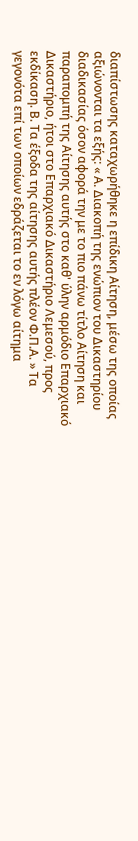διαπίστωσης καταχωρήθηκε η επίδικη Αίτηση, μέσω της οποίας αξιώνονται τα εξής: « Α. Διακοπή της ενώπιον του Δικαστηρίου διαδικασίας όσον αφορά την με το πιο πάνω τίτλο Αίτηση και παραπομπή της Αίτησης αυτής στο καθ' ύλην αρμόδιο Επαρχιακό Δικαστήριο, ήτοι στο Επαρχιακό Δικαστήριο Λεμεσού, προς εκδίκαση. Β. Τα έξοδα της αίτησης αυτής πλέον Φ.Π.Α. » Τα γεγονότα επί των οποίων εδράζεται το εν λόγω αίτημα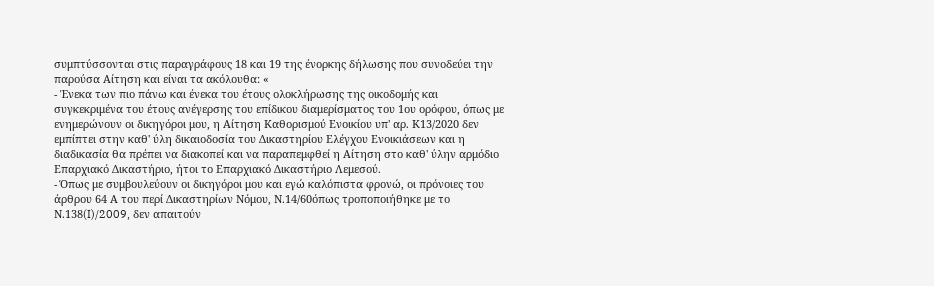συμπτύσσονται στις παραγράφους 18 και 19 της ένορκης δήλωσης που συνοδεύει την παρούσα Αίτηση και είναι τα ακόλουθα: «
- Ένεκα των πιο πάνω και ένεκα του έτους ολοκλήρωσης της οικοδομής και συγκεκριμένα του έτους ανέγερσης του επίδικου διαμερίσματος του 1ου ορόφου, όπως με ενημερώνουν οι δικηγόροι μου, η Αίτηση Καθορισμού Ενοικίου υπ' αρ. Κ13/2020 δεν εμπίπτει στην καθ' ύλη δικαιοδοσία του Δικαστηρίου Ελέγχου Ενοικιάσεων και η διαδικασία θα πρέπει να διακοπεί και να παραπεμφθεί η Αίτηση στο καθ' ύλην αρμόδιο Επαρχιακό Δικαστήριο, ήτοι το Επαρχιακό Δικαστήριο Λεμεσού.
- Όπως με συμβουλεύουν οι δικηγόροι μου και εγώ καλόπιστα φρονώ, οι πρόνοιες του άρθρου 64 Α του περί Δικαστηρίων Νόμου, Ν.14/60όπως τροποποιήθηκε με το Ν.138(I)/2009, δεν απαιτούν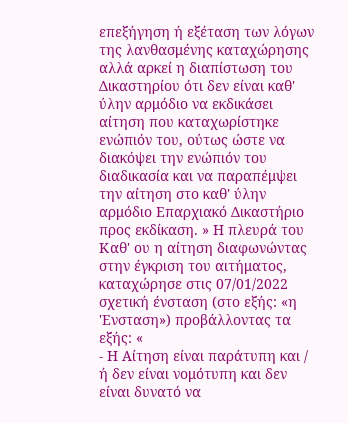επεξήγηση ή εξέταση των λόγων της λανθασμένης καταχώρησης αλλά αρκεί η διαπίστωση του Δικαστηρίου ότι δεν είναι καθ' ύλην αρμόδιο να εκδικάσει αίτηση που καταχωρίστηκε ενώπιόν του, ούτως ώστε να διακόψει την ενώπιόν του διαδικασία και να παραπέμψει την αίτηση στο καθ' ύλην αρμόδιο Επαρχιακό Δικαστήριο προς εκδίκαση. » Η πλευρά του Καθ' ου η αίτηση διαφωνώντας στην έγκριση του αιτήματος, καταχώρησε στις 07/01/2022 σχετική ένσταση (στο εξής: «η 'Ενσταση») προβάλλοντας τα εξής: «
- Η Αίτηση είναι παράτυπη και / ή δεν είναι νομότυπη και δεν είναι δυνατό να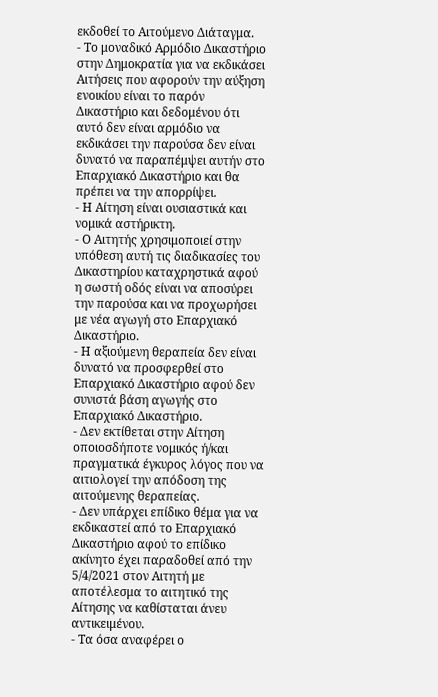εκδοθεί το Αιτούμενο Διάταγμα.
- Το μοναδικό Αρμόδιο Δικαστήριο στην Δημοκρατία για να εκδικάσει Αιτήσεις που αφορούν την αύξηση ενοικίου είναι το παρόν Δικαστήριο και δεδομένου ότι αυτό δεν είναι αρμόδιο να εκδικάσει την παρούσα δεν είναι δυνατό να παραπέμψει αυτήν στο Επαρχιακό Δικαστήριο και θα πρέπει να την απορρίψει.
- Η Αίτηση είναι ουσιαστικά και νομικά αστήρικτη.
- Ο Αιτητής χρησιμοποιεί στην υπόθεση αυτή τις διαδικασίες του Δικαστηρίου καταχρηστικά αφού η σωστή οδός είναι να αποσύρει την παρούσα και να προχωρήσει με νέα αγωγή στο Επαρχιακό Δικαστήριο.
- Η αξιούμενη θεραπεία δεν είναι δυνατό να προσφερθεί στο Επαρχιακό Δικαστήριο αφού δεν συνιστά βάση αγωγής στο Επαρχιακό Δικαστήριο.
- Δεν εκτίθεται στην Αίτηση οποιοσδήποτε νομικός ή/και πραγματικά έγκυρος λόγος που να αιτιολογεί την απόδοση της αιτούμενης θεραπείας.
- Δεν υπάρχει επίδικο θέμα για να εκδικαστεί από το Επαρχιακό Δικαστήριο αφού το επίδικο ακίνητο έχει παραδοθεί από την 5/4/2021 στον Αιτητή με αποτέλεσμα το αιτητικό της Αίτησης να καθίσταται άνευ αντικειμένου.
- Τα όσα αναφέρει ο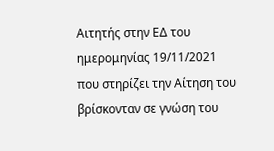Αιτητής στην ΕΔ του ημερομηνίας 19/11/2021 που στηρίζει την Αίτηση του βρίσκονταν σε γνώση του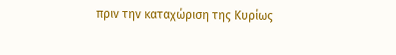πριν την καταχώριση της Κυρίως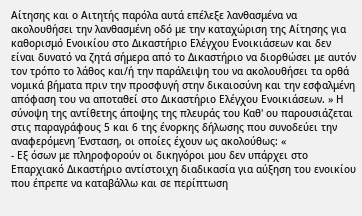Αίτησης και ο Αιτητής παρόλα αυτά επέλεξε λανθασμένα να ακολουθήσει την λανθασμένη οδό με την καταχώριση της Αίτησης για καθορισμό Ενοικίου στο Δικαστήριο Ελέγχου Ενοικιάσεων και δεν είναι δυνατό να ζητά σήμερα από το Δικαστήριο να διορθώσει με αυτόν τον τρόπο το λάθος και/ή την παράλειψη του να ακολουθήσει τα ορθά νομικά βήματα πριν την προσφυγή στην δικαιοσύνη και την εσφαλμένη απόφαση του να αποταθεί στο Δικαστήριο Ελέγχου Ενοικιάσεων. » Η σύνοψη της αντίθετης άποψης της πλευράς του Καθ' ου παρουσιάζεται στις παραγράφους 5 και 6 της ένορκης δήλωσης που συνοδεύει την αναφερόμενη Ένσταση, οι οποίες έχουν ως ακολούθως: «
- Εξ όσων με πληροφορούν οι δικηγόροι μου δεν υπάρχει στο Επαρχιακό Δικαστήριο αντίστοιχη διαδικασία για αύξηση του ενοικίου που έπρεπε να καταβάλλω και σε περίπτωση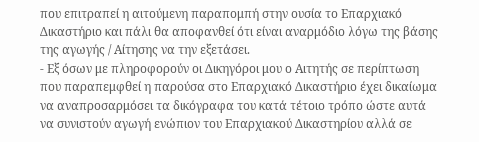που επιτραπεί η αιτούμενη παραπομπή στην ουσία το Επαρχιακό Δικαστήριο και πάλι θα αποφανθεί ότι είναι αναρμόδιο λόγω της βάσης της αγωγής / Αίτησης να την εξετάσει.
- Εξ όσων με πληροφορούν οι Δικηγόροι μου ο Αιτητής σε περίπτωση που παραπεμφθεί η παρούσα στο Επαρχιακό Δικαστήριο έχει δικαίωμα να αναπροσαρμόσει τα δικόγραφα του κατά τέτοιο τρόπο ώστε αυτά να συνιστούν αγωγή ενώπιον του Επαρχιακού Δικαστηρίου αλλά σε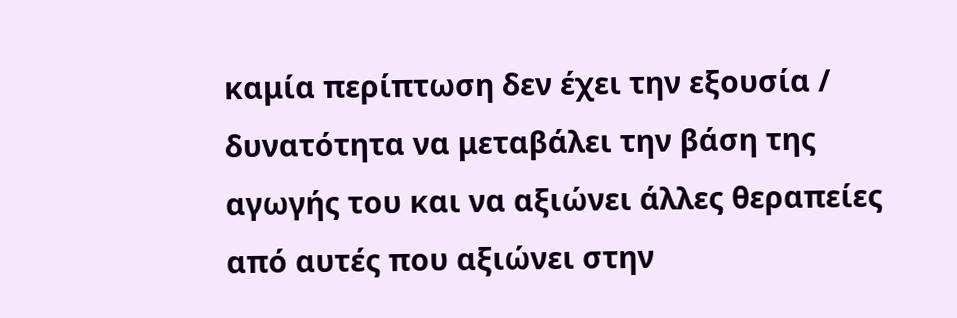καμία περίπτωση δεν έχει την εξουσία / δυνατότητα να μεταβάλει την βάση της αγωγής του και να αξιώνει άλλες θεραπείες από αυτές που αξιώνει στην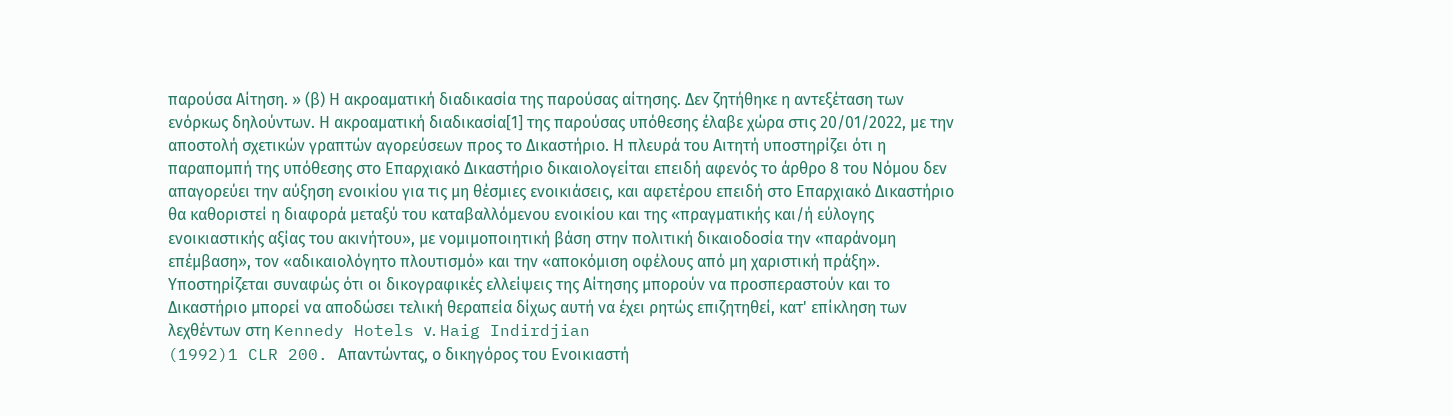παρούσα Αίτηση. » (β) Η ακροαματική διαδικασία της παρούσας αίτησης. Δεν ζητήθηκε η αντεξέταση των ενόρκως δηλούντων. Η ακροαματική διαδικασία[1] της παρούσας υπόθεσης έλαβε χώρα στις 20/01/2022, με την αποστολή σχετικών γραπτών αγορεύσεων προς το Δικαστήριο. Η πλευρά του Αιτητή υποστηρίζει ότι η παραπομπή της υπόθεσης στο Επαρχιακό Δικαστήριο δικαιολογείται επειδή αφενός το άρθρο 8 του Νόμου δεν απαγορεύει την αύξηση ενοικίου για τις μη θέσμιες ενοικιάσεις, και αφετέρου επειδή στο Επαρχιακό Δικαστήριο θα καθοριστεί η διαφορά μεταξύ του καταβαλλόμενου ενοικίου και της «πραγματικής και/ή εύλογης ενοικιαστικής αξίας του ακινήτου», με νομιμοποιητική βάση στην πολιτική δικαιοδοσία την «παράνομη επέμβαση», τον «αδικαιολόγητο πλουτισμό» και την «αποκόμιση οφέλους από μη χαριστική πράξη». Υποστηρίζεται συναφώς ότι οι δικογραφικές ελλείψεις της Αίτησης μπορούν να προσπεραστούν και το Δικαστήριο μπορεί να αποδώσει τελική θεραπεία δίχως αυτή να έχει ρητώς επιζητηθεί, κατ' επίκληση των λεχθέντων στη Kennedy Hotels ν. Haig Indirdjian
(1992)1 CLR 200. Απαντώντας, ο δικηγόρος του Ενοικιαστή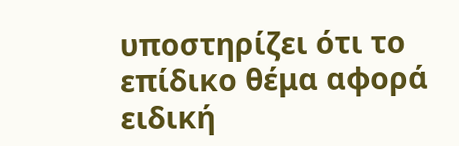υποστηρίζει ότι το επίδικο θέμα αφορά ειδική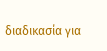διαδικασία για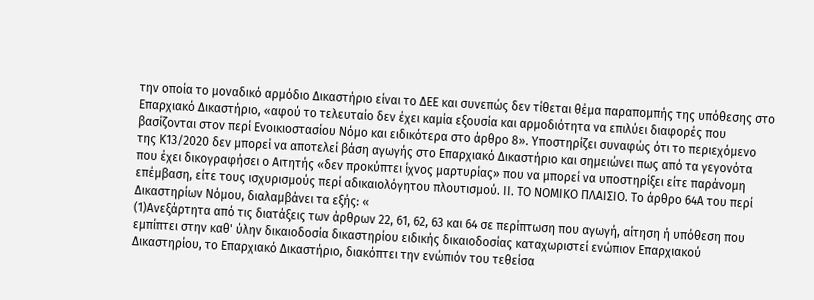την οποία το μοναδικό αρμόδιο Δικαστήριο είναι το ΔΕΕ και συνεπώς δεν τίθεται θέμα παραπομπής της υπόθεσης στο Επαρχιακό Δικαστήριο, «αφού το τελευταίο δεν έχει καμία εξουσία και αρμοδιότητα να επιλύει διαφορές που βασίζονται στον περί Ενοικιοστασίου Νόμο και ειδικότερα στο άρθρο 8». Υποστηρίζει συναφώς ότι το περιεχόμενο της Κ13/2020 δεν μπορεί να αποτελεί βάση αγωγής στο Επαρχιακό Δικαστήριο και σημειώνει πως από τα γεγονότα που έχει δικογραφήσει ο Αιτητής «δεν προκύπτει ίχνος μαρτυρίας» που να μπορεί να υποστηρίξει είτε παράνομη επέμβαση, είτε τους ισχυρισμούς περί αδικαιολόγητου πλουτισμού. IΙ. ΤΟ ΝΟΜΙΚΟ ΠΛΑΙΣΙΟ. Το άρθρο 64Α του περί Δικαστηρίων Νόμου, διαλαμβάνει τα εξής: «
(1)Ανεξάρτητα από τις διατάξεις των άρθρων 22, 61, 62, 63 και 64 σε περίπτωση που αγωγή, αίτηση ή υπόθεση που εµπίπτει στην καθ' ύλην δικαιοδοσία δικαστηρίου ειδικής δικαιοδοσίας καταχωριστεί ενώπιον Επαρχιακού ∆ικαστηρίου, το Επαρχιακό ∆ικαστήριο, διακόπτει την ενώπιόν του τεθείσα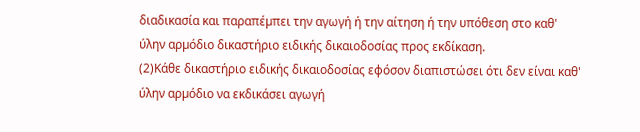διαδικασία και παραπέµπει την αγωγή ή την αίτηση ή την υπόθεση στο καθ' ύλην αρµόδιο δικαστήριο ειδικής δικαιοδοσίας προς εκδίκαση.
(2)Κάθε δικαστήριο ειδικής δικαιοδοσίας εφόσον διαπιστώσει ότι δεν είναι καθ' ύλην αρµόδιο να εκδικάσει αγωγή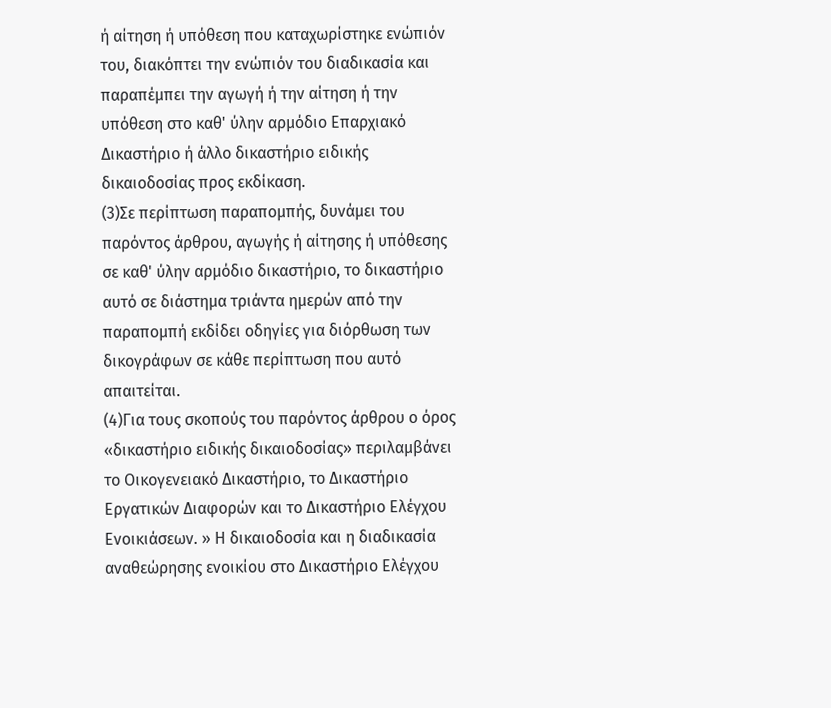ή αίτηση ή υπόθεση που καταχωρίστηκε ενώπιόν του, διακόπτει την ενώπιόν του διαδικασία και παραπέµπει την αγωγή ή την αίτηση ή την υπόθεση στο καθ' ύλην αρµόδιο Επαρχιακό ∆ικαστήριο ή άλλο δικαστήριο ειδικής δικαιοδοσίας προς εκδίκαση.
(3)Σε περίπτωση παραποµπής, δυνάµει του παρόντος άρθρου, αγωγής ή αίτησης ή υπόθεσης σε καθ' ύλην αρµόδιο δικαστήριο, το δικαστήριο αυτό σε διάστηµα τριάντα ηµερών από την παραποµπή εκδίδει οδηγίες για διόρθωση των δικογράφων σε κάθε περίπτωση που αυτό απαιτείται.
(4)Για τους σκοπούς του παρόντος άρθρου ο όρος «δικαστήριο ειδικής δικαιοδοσίας» περιλαµβάνει το Οικογενειακό ∆ικαστήριο, το ∆ικαστήριο Εργατικών ∆ιαφορών και το ∆ικαστήριο Ελέγχου Ενοικιάσεων. » Η δικαιοδοσία και η διαδικασία αναθεώρησης ενοικίου στο Δικαστήριο Ελέγχου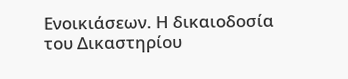Ενοικιάσεων. Η δικαιοδοσία του Δικαστηρίου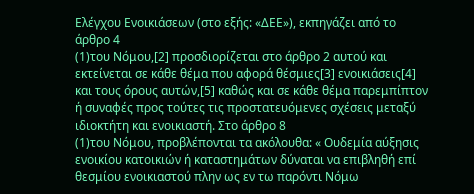Ελέγχου Ενοικιάσεων (στο εξής: «ΔΕΕ»), εκπηγάζει από το άρθρο 4
(1)του Νόμου,[2] προσδιορίζεται στο άρθρο 2 αυτού και εκτείνεται σε κάθε θέμα που αφορά θέσμιες[3] ενοικιάσεις[4] και τους όρους αυτών,[5] καθώς και σε κάθε θέμα παρεμπίπτον ή συναφές προς τούτες τις προστατευόμενες σχέσεις μεταξύ ιδιοκτήτη και ενοικιαστή. Στο άρθρο 8
(1)του Νόμου, προβλέπονται τα ακόλουθα: « Ουδεμία αύξησις ενοικίου κατοικιών ή καταστημάτων δύναται να επιβληθή επί θεσμίου ενοικιαστού πλην ως εν τω παρόντι Νόμω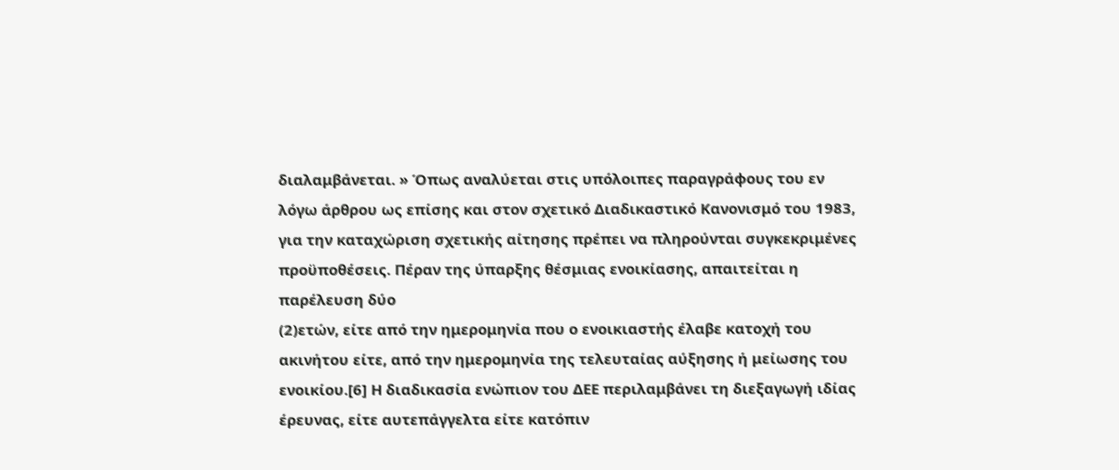διαλαμβάνεται. » Όπως αναλύεται στις υπόλοιπες παραγράφους του εν λόγω άρθρου ως επίσης και στον σχετικό Διαδικαστικό Κανονισμό του 1983, για την καταχώριση σχετικής αίτησης πρέπει να πληρούνται συγκεκριμένες προϋποθέσεις. Πέραν της ύπαρξης θέσμιας ενοικίασης, απαιτείται η παρέλευση δύο
(2)ετών, είτε από την ημερομηνία που ο ενοικιαστής έλαβε κατοχή του ακινήτου είτε, από την ημερομηνία της τελευταίας αύξησης ή μείωσης του ενοικίου.[6] Η διαδικασία ενώπιον του ΔΕΕ περιλαμβάνει τη διεξαγωγή ιδίας έρευνας, είτε αυτεπάγγελτα είτε κατόπιν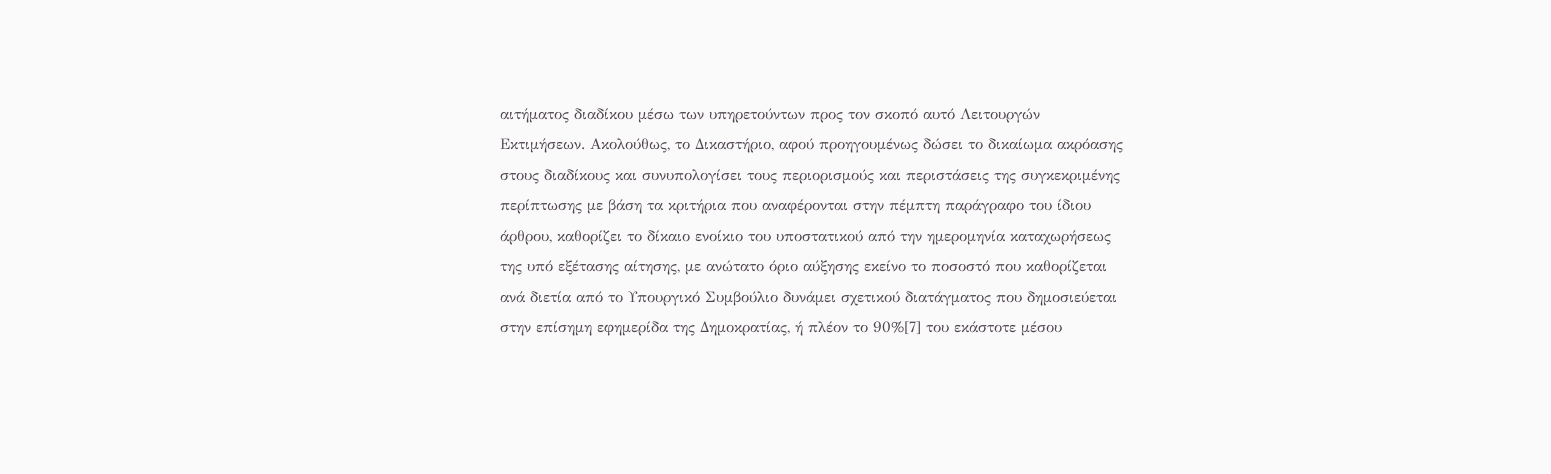αιτήματος διαδίκου μέσω των υπηρετούντων προς τον σκοπό αυτό Λειτουργών Εκτιμήσεων. Ακολούθως, το Δικαστήριο, αφού προηγουμένως δώσει το δικαίωμα ακρόασης στους διαδίκους και συνυπολογίσει τους περιορισμούς και περιστάσεις της συγκεκριμένης περίπτωσης με βάση τα κριτήρια που αναφέρονται στην πέμπτη παράγραφο του ίδιου άρθρου, καθορίζει το δίκαιο ενοίκιο του υποστατικού από την ημερομηνία καταχωρήσεως της υπό εξέτασης αίτησης, με ανώτατο όριο αύξησης εκείνο το ποσοστό που καθορίζεται ανά διετία από το Υπουργικό Συμβούλιο δυνάμει σχετικού διατάγματος που δημοσιεύεται στην επίσημη εφημερίδα της Δημοκρατίας, ή πλέον το 90%[7] του εκάστοτε μέσου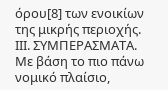όρου[8] των ενοικίων της μικρής περιοχής. ΙIΙ. ΣΥΜΠΕΡΑΣΜΑΤΑ. Με βάση το πιο πάνω νομικό πλαίσιο,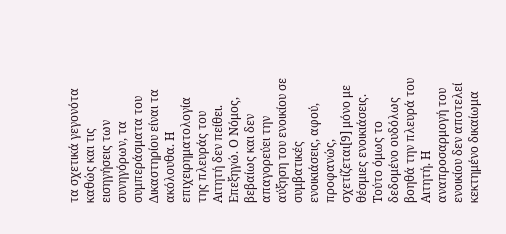τα σχετικά γεγονότα καθώς και τις εισηγήσεις των συνηγόρων, τα συμπεράσματα του Δικαστηρίου είναι τα ακόλουθα. Η επιχειρηματολογία της πλευράς του Αιτητή δεν πείθει. Επεξηγώ. Ο Νόμος, βεβαίως και δεν απαγορεύει την αύξηση του ενοικίου σε συμβατικές ενοικιάσεις, αφού, προφανώς, σχετίζεται[9] μόνο με θέσμιες ενοικιάσεις. Τούτο όμως το δεδομένο ουδόλως βοηθά την πλευρά του Αιτητή. Η αναπροσαρμογή του ενοικίου δεν αποτελεί κεκτημένο δικαίωμα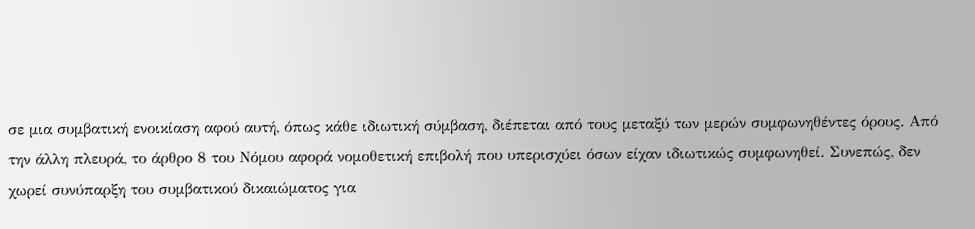σε μια συμβατική ενοικίαση αφού αυτή, όπως κάθε ιδιωτική σύμβαση, διέπεται από τους μεταξύ των μερών συμφωνηθέντες όρους. Από την άλλη πλευρά, το άρθρο 8 του Νόμου αφορά νομοθετική επιβολή που υπερισχύει όσων είχαν ιδιωτικώς συμφωνηθεί. Συνεπώς, δεν χωρεί συνύπαρξη του συμβατικού δικαιώματος για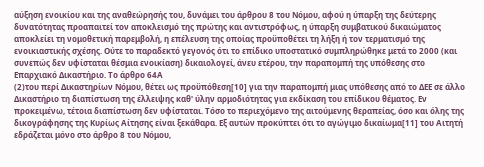αύξηση ενοικίου και της αναθεώρησής του, δυνάμει του άρθρου 8 του Νόμου, αφού η ύπαρξη της δεύτερης δυνατότητας προαπαιτεί τον αποκλεισμό της πρώτης και αντιστρόφως, η ύπαρξη συμβατικού δικαιώματος αποκλείει τη νομοθετική παρεμβολή, η επέλευση της οποίας προϋποθέτει τη λήξη ή τον τερματισμό της ενοικιαστικής σχέσης. Ούτε το παραδεκτό γεγονός ότι το επίδικο υποστατικό συμπληρώθηκε μετά το 2000 (και συνεπώς δεν υφίσταται θέσμια ενοικίαση) δικαιολογεί, άνευ ετέρου, την παραπομπή της υπόθεσης στο Επαρχιακό Δικαστήριο. Το άρθρο 64Α
(2)του περί Δικαστηρίων Νόμου, θέτει ως προϋπόθεση[10] για την παραπομπή μιας υπόθεσης από το ΔΕΕ σε άλλο Δικαστήριο τη διαπίστωση της έλλειψης καθ' ύλην αρμοδιότητας για εκδίκαση του επίδικου θέματος. Εν προκειμένω, τέτοια διαπίστωση δεν υφίσταται. Τόσο το περιεχόμενο της αιτούμενης θεραπείας, όσο και όλης της δικογράφησης της Κυρίως Αίτησης είναι ξεκάθαρα. Εξ αυτών προκύπτει ότι το αγώγιμο δικαίωμα[11] του Αιτητή εδράζεται μόνο στο άρθρο 8 του Νόμου,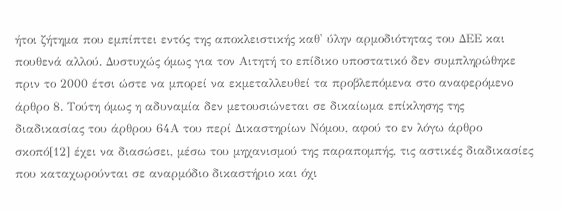ήτοι ζήτημα που εμπίπτει εντός της αποκλειστικής καθ' ύλην αρμοδιότητας του ΔΕΕ και πουθενά αλλού. Δυστυχώς όμως για τον Αιτητή το επίδικο υποστατικό δεν συμπληρώθηκε πριν το 2000 έτσι ώστε να μπορεί να εκμεταλλευθεί τα προβλεπόμενα στο αναφερόμενο άρθρο 8. Τούτη όμως η αδυναμία δεν μετουσιώνεται σε δικαίωμα επίκλησης της διαδικασίας του άρθρου 64Α του περί Δικαστηρίων Νόμου, αφού το εν λόγω άρθρο σκοπό[12] έχει να διασώσει, μέσω του μηχανισμού της παραπομπής, τις αστικές διαδικασίες που καταχωρούνται σε αναρμόδιο δικαστήριο και όχι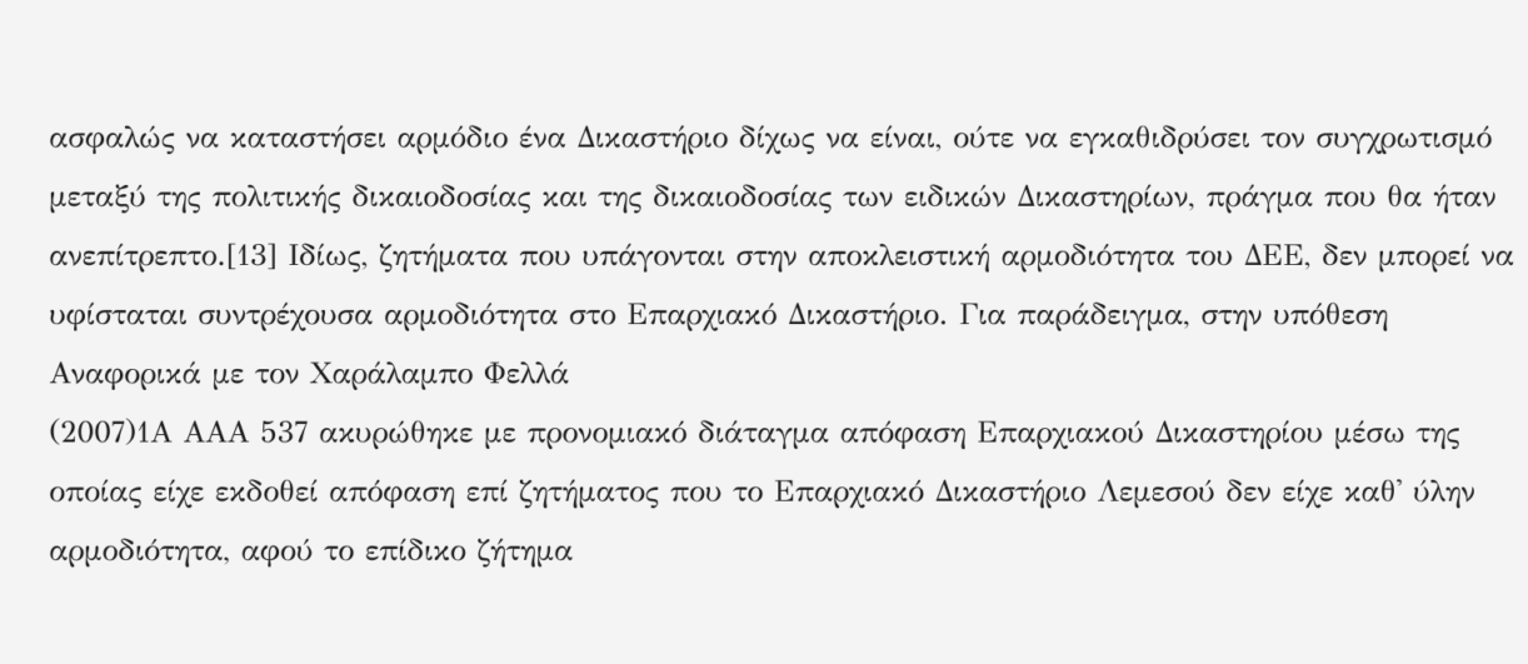ασφαλώς να καταστήσει αρμόδιο ένα Δικαστήριο δίχως να είναι, ούτε να εγκαθιδρύσει τον συγχρωτισμό μεταξύ της πολιτικής δικαιοδοσίας και της δικαιοδοσίας των ειδικών Δικαστηρίων, πράγμα που θα ήταν ανεπίτρεπτο.[13] Ιδίως, ζητήματα που υπάγονται στην αποκλειστική αρμοδιότητα του ΔΕΕ, δεν μπορεί να υφίσταται συντρέχουσα αρμοδιότητα στο Επαρχιακό Δικαστήριο. Για παράδειγμα, στην υπόθεση Αναφορικά με τον Χαράλαμπο Φελλά
(2007)1Α ΑΑΑ 537 ακυρώθηκε με προνομιακό διάταγμα απόφαση Επαρχιακού Δικαστηρίου μέσω της οποίας είχε εκδοθεί απόφαση επί ζητήματος που το Επαρχιακό Δικαστήριο Λεμεσού δεν είχε καθ' ύλην αρμοδιότητα, αφού το επίδικο ζήτημα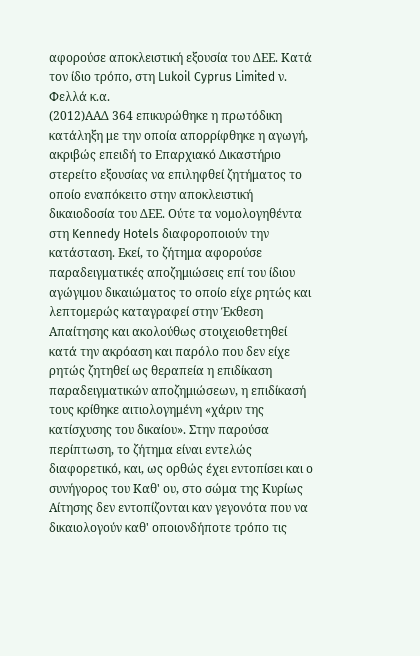αφορούσε αποκλειστική εξουσία του ΔΕΕ. Κατά τον ίδιο τρόπο, στη Lukoil Cyprus Limited ν. Φελλά κ.α.
(2012)ΑΑΔ 364 επικυρώθηκε η πρωτόδικη κατάληξη με την οποία απορρίφθηκε η αγωγή, ακριβώς επειδή το Επαρχιακό Δικαστήριο στερείτο εξουσίας να επιληφθεί ζητήματος το οποίο εναπόκειτο στην αποκλειστική δικαιοδοσία του ΔΕΕ. Ούτε τα νομολογηθέντα στη Kennedy Hotels διαφοροποιούν την κατάσταση. Εκεί, το ζήτημα αφορούσε παραδειγματικές αποζημιώσεις επί του ίδιου αγώγιμου δικαιώματος το οποίο είχε ρητώς και λεπτομερώς καταγραφεί στην Έκθεση Απαίτησης και ακολούθως στοιχειοθετηθεί κατά την ακρόαση και παρόλο που δεν είχε ρητώς ζητηθεί ως θεραπεία η επιδίκαση παραδειγματικών αποζημιώσεων, η επιδίκασή τους κρίθηκε αιτιολογημένη «χάριν της κατίσχυσης του δικαίου». Στην παρούσα περίπτωση, το ζήτημα είναι εντελώς διαφορετικό, και, ως ορθώς έχει εντοπίσει και ο συνήγορος του Καθ' ου, στο σώμα της Κυρίως Αίτησης δεν εντοπίζονται καν γεγονότα που να δικαιολογούν καθ' οποιονδήποτε τρόπο τις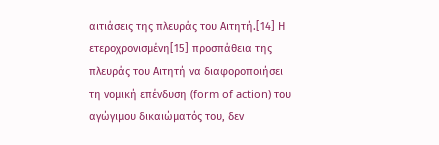αιτιάσεις της πλευράς του Αιτητή.[14] Η ετεροχρονισμένη[15] προσπάθεια της πλευράς του Αιτητή να διαφοροποιήσει τη νομική επένδυση (form of action) του αγώγιμου δικαιώματός του, δεν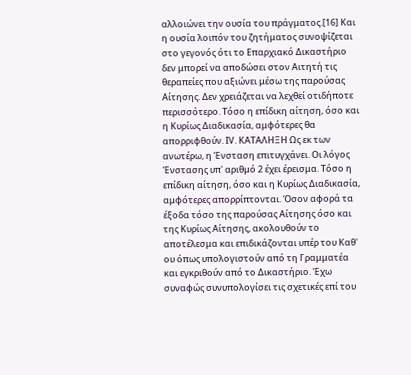αλλοιώνει την ουσία του πράγματος.[16] Και η ουσία λοιπόν του ζητήματος συνοψίζεται στο γεγονός ότι το Επαρχιακό Δικαστήριο δεν μπορεί να αποδώσει στον Αιτητή τις θεραπείες που αξιώνει μέσω της παρούσας Αίτησης. Δεν χρειάζεται να λεχθεί οτιδήποτε περισσότερο. Τόσο η επίδικη αίτηση, όσο και η Κυρίως Διαδικασία, αμφότερες θα απορριφθούν. ΙV. ΚΑΤΑΛΗΞΗ Ως εκ των ανωτέρω, η Ένσταση επιτυγχάνει. Οι λόγος Ένστασης υπ' αριθμό 2 έχει έρεισμα. Τόσο η επίδικη αίτηση, όσο και η Κυρίως Διαδικασία, αμφότερες απορρίπτονται. Όσον αφορά τα έξοδα τόσο της παρούσας Αίτησης όσο και της Κυρίως Αίτησης, ακολουθούν το αποτέλεσμα και επιδικάζονται υπέρ του Καθ' ου όπως υπολογιστούν από τη Γραμματέα και εγκριθούν από το Δικαστήριο. Έχω συναφώς συνυπολογίσει τις σχετικές επί του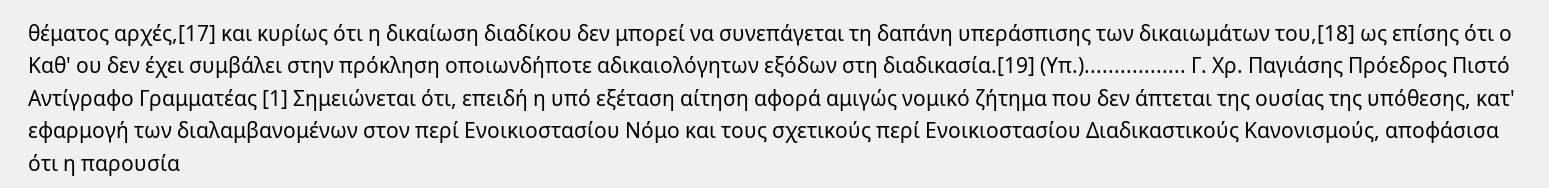θέματος αρχές,[17] και κυρίως ότι η δικαίωση διαδίκου δεν μπορεί να συνεπάγεται τη δαπάνη υπεράσπισης των δικαιωμάτων του,[18] ως επίσης ότι ο Καθ' ου δεν έχει συμβάλει στην πρόκληση οποιωνδήποτε αδικαιολόγητων εξόδων στη διαδικασία.[19] (Υπ.)................. Γ. Χρ. Παγιάσης Πρόεδρος Πιστό Αντίγραφο Γραμματέας [1] Σημειώνεται ότι, επειδή η υπό εξέταση αίτηση αφορά αμιγώς νομικό ζήτημα που δεν άπτεται της ουσίας της υπόθεσης, κατ' εφαρμογή των διαλαμβανομένων στον περί Ενοικιοστασίου Νόμο και τους σχετικούς περί Ενοικιοστασίου Διαδικαστικούς Κανονισμούς, αποφάσισα ότι η παρουσία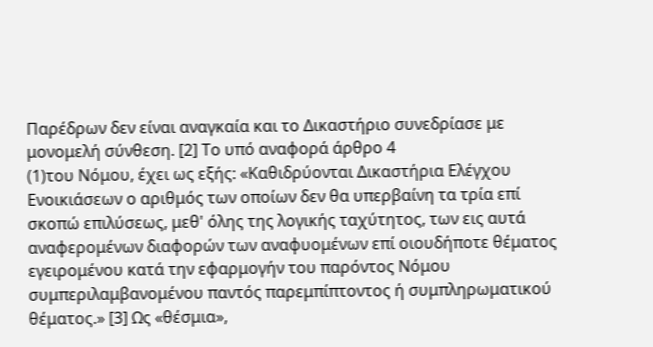Παρέδρων δεν είναι αναγκαία και το Δικαστήριο συνεδρίασε με μονομελή σύνθεση. [2] Το υπό αναφορά άρθρο 4
(1)του Νόμου, έχει ως εξής: «Καθιδρύονται Δικαστήρια Ελέγχου Ενοικιάσεων ο αριθμός των οποίων δεν θα υπερβαίνη τα τρία επί σκοπώ επιλύσεως, μεθ' όλης της λογικής ταχύτητος, των εις αυτά αναφερομένων διαφορών των αναφυομένων επί οιουδήποτε θέματος εγειρομένου κατά την εφαρμογήν του παρόντος Νόμου συμπεριλαμβανομένου παντός παρεμπίπτοντος ή συμπληρωματικού θέματος.» [3] Ως «θέσμια»,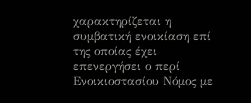χαρακτηρίζεται η συμβατική ενοικίαση επί της οποίας έχει επενεργήσει ο περί Ενοικιοστασίου Νόμος με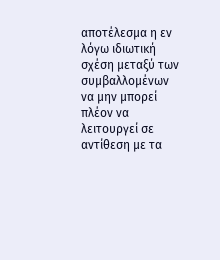αποτέλεσμα η εν λόγω ιδιωτική σχέση μεταξύ των συμβαλλομένων να μην μπορεί πλέον να λειτουργεί σε αντίθεση με τα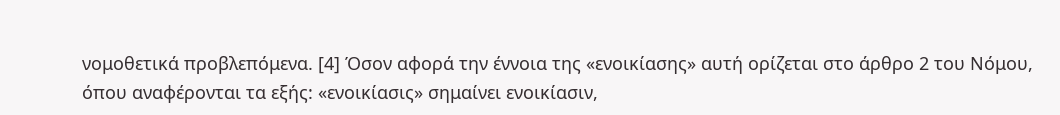νομοθετικά προβλεπόμενα. [4] Όσον αφορά την έννοια της «ενοικίασης» αυτή ορίζεται στο άρθρο 2 του Νόμου, όπου αναφέρονται τα εξής: «ενοικίασις» σημαίνει ενοικίασιν,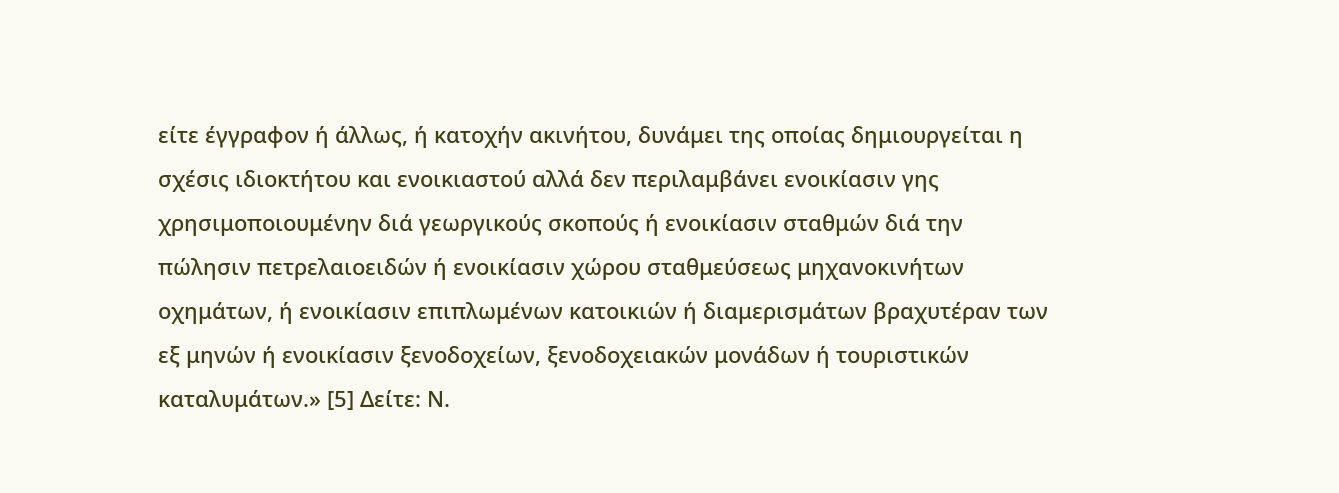είτε έγγραφον ή άλλως, ή κατοχήν ακινήτου, δυνάμει της οποίας δημιουργείται η σχέσις ιδιοκτήτου και ενοικιαστού αλλά δεν περιλαμβάνει ενοικίασιν γης χρησιμοποιουμένην διά γεωργικούς σκοπούς ή ενοικίασιν σταθμών διά την πώλησιν πετρελαιοειδών ή ενοικίασιν χώρου σταθμεύσεως μηχανοκινήτων οχημάτων, ή ενοικίασιν επιπλωμένων κατοικιών ή διαμερισμάτων βραχυτέραν των εξ μηνών ή ενοικίασιν ξενοδοχείων, ξενοδοχειακών μονάδων ή τουριστικών καταλυμάτων.» [5] Δείτε: Ν.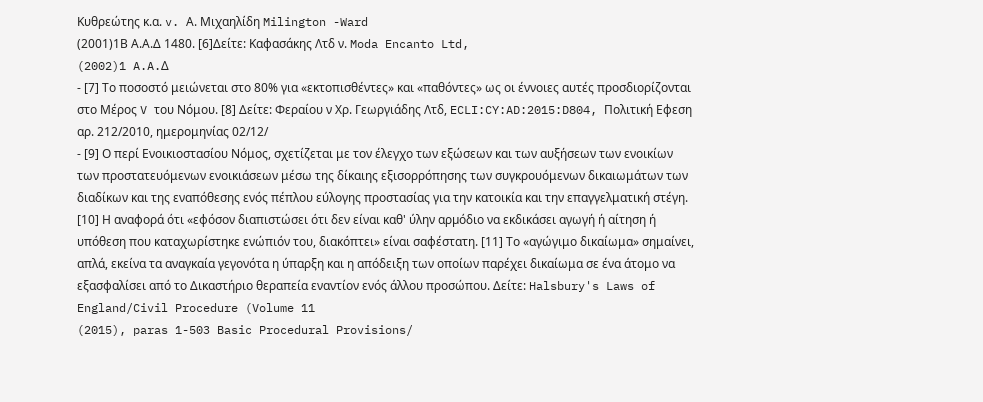Κυθρεώτης κ.α. v. Α. Μιχαηλίδη Milington -Ward
(2001)1Β Α.Α.Δ 1480. [6]Δείτε: Καφασάκης Λτδ ν. Moda Encanto Ltd,
(2002)1 A.A.Δ
- [7] Το ποσοστό μειώνεται στο 80% για «εκτοπισθέντες» και «παθόντες» ως οι έννοιες αυτές προσδιορίζονται στο Μέρος V του Νόμου. [8] Δείτε: Φεραίου ν Χρ. Γεωργιάδης Λτδ, ECLI:CY:AD:2015:D804, Πολιτική Εφεση αρ. 212/2010, ημερομηνίας 02/12/
- [9] Ο περί Ενοικιοστασίου Νόμος, σχετίζεται με τον έλεγχο των εξώσεων και των αυξήσεων των ενοικίων των προστατευόμενων ενοικιάσεων μέσω της δίκαιης εξισορρόπησης των συγκρουόμενων δικαιωμάτων των διαδίκων και της εναπόθεσης ενός πέπλου εύλογης προστασίας για την κατοικία και την επαγγελματική στέγη. [10] Η αναφορά ότι «εφόσον διαπιστώσει ότι δεν είναι καθ' ύλην αρµόδιο να εκδικάσει αγωγή ή αίτηση ή υπόθεση που καταχωρίστηκε ενώπιόν του, διακόπτει» είναι σαφέστατη. [11] Το «αγώγιμο δικαίωμα» σημαίνει, απλά, εκείνα τα αναγκαία γεγονότα η ύπαρξη και η απόδειξη των οποίων παρέχει δικαίωμα σε ένα άτομο να εξασφαλίσει από το Δικαστήριο θεραπεία εναντίον ενός άλλου προσώπου. Δείτε: Halsbury's Laws of England/Civil Procedure (Volume 11
(2015), paras 1-503 Basic Procedural Provisions/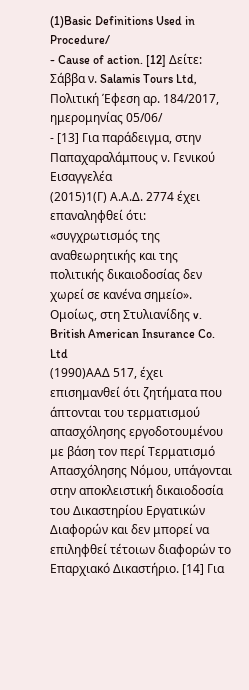(1)Basic Definitions Used in Procedure/
- Cause of action. [12] Δείτε: Σάββα ν. Salamis Tours Ltd, Πολιτική Έφεση αρ. 184/2017, ημερομηνίας 05/06/
- [13] Για παράδειγμα, στην Παπαχαραλάμπους ν. Γενικού Εισαγγελέα
(2015)1(Γ) Α.Α.Δ. 2774 έχει επαναληφθεί ότι: «συγχρωτισμός της αναθεωρητικής και της πολιτικής δικαιοδοσίας δεν χωρεί σε κανένα σημείο». Ομοίως, στη Στυλιανίδης v. British American Insurance Co. Ltd
(1990)ΑΑΔ 517, έχει επισημανθεί ότι ζητήματα που άπτονται του τερματισμού απασχόλησης εργοδοτουμένου με βάση τον περί Τερματισμό Απασχόλησης Νόμου, υπάγονται στην αποκλειστική δικαιοδοσία του Δικαστηρίου Εργατικών Διαφορών και δεν μπορεί να επιληφθεί τέτοιων διαφορών το Επαρχιακό Δικαστήριο. [14] Για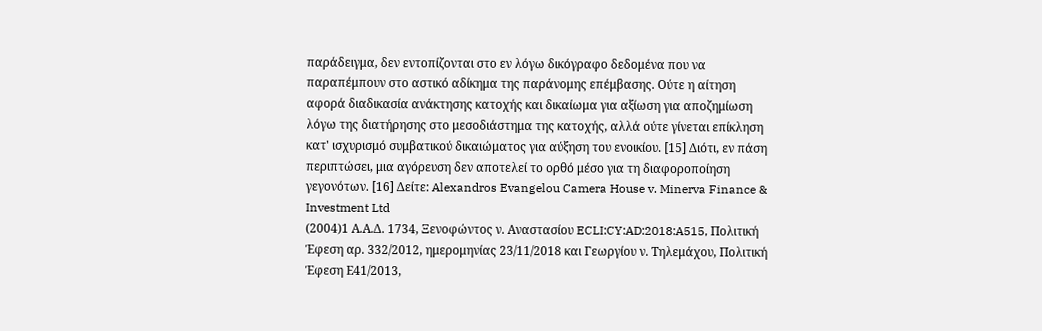παράδειγμα, δεν εντοπίζονται στο εν λόγω δικόγραφο δεδομένα που να παραπέμπουν στο αστικό αδίκημα της παράνομης επέμβασης. Ούτε η αίτηση αφορά διαδικασία ανάκτησης κατοχής και δικαίωμα για αξίωση για αποζημίωση λόγω της διατήρησης στο μεσοδιάστημα της κατοχής, αλλά ούτε γίνεται επίκληση κατ' ισχυρισμό συμβατικού δικαιώματος για αύξηση του ενοικίου. [15] Διότι, εν πάση περιπτώσει, μια αγόρευση δεν αποτελεί το ορθό μέσο για τη διαφοροποίηση γεγονότων. [16] Δείτε: Alexandros Evangelou Camera House v. Minerva Finance & Investment Ltd
(2004)1 Α.Α.Δ. 1734, Ξενοφώντος ν. Αναστασίου ECLI:CY:AD:2018:A515, Πολιτική Έφεση αρ. 332/2012, ημερομηνίας 23/11/2018 και Γεωργίου ν. Τηλεμάχου, Πολιτική Έφεση Ε41/2013,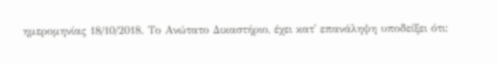ημερομηνίας 18/10/2018. Το Ανώτατο Δικαστήριο, έχει κατ' επανάληψη υποδείξει ότι: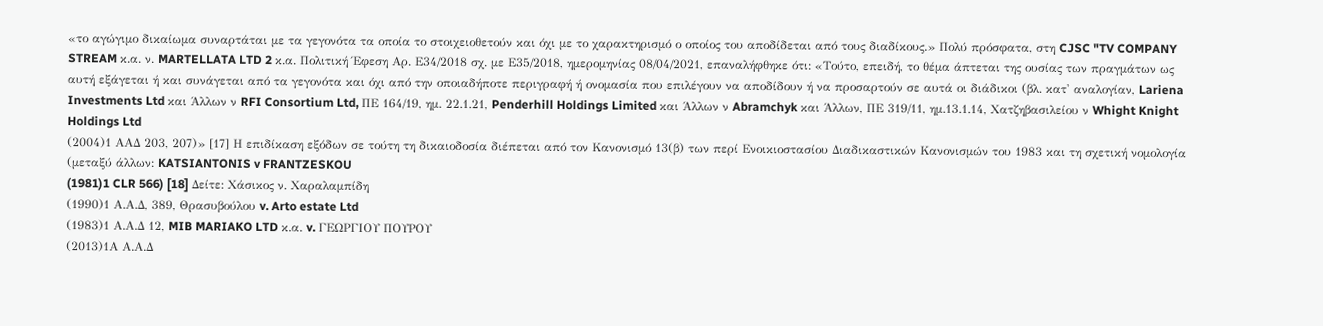«το αγώγιμο δικαίωμα συναρτάται με τα γεγονότα τα οποία το στοιχειοθετούν και όχι με το χαρακτηρισμό ο οποίος του αποδίδεται από τους διαδίκους.» Πολύ πρόσφατα, στη CJSC "TV COMPANY STREAM κ.α. ν. MARTELLATA LTD 2 κ.α. Πολιτική Έφεση Αρ. Ε34/2018 σχ. με Ε35/2018, ημερομηνίας 08/04/2021, επαναλήφθηκε ότι: «Τούτο, επειδή, το θέμα άπτεται της ουσίας των πραγμάτων ως αυτή εξάγεται ή και συνάγεται από τα γεγονότα και όχι από την οποιαδήποτε περιγραφή ή ονομασία που επιλέγουν να αποδίδουν ή να προσαρτούν σε αυτά οι διάδικοι (βλ. κατ' αναλογίαν, Lariena Investments Ltd και Άλλων ν RFI Consortium Ltd, ΠΕ 164/19, ημ. 22.1.21, Penderhill Holdings Limited και Άλλων ν Abramchyk και Άλλων, ΠΕ 319/11, ημ.13.1.14, Χατζηβασιλείου ν Whight Knight Holdings Ltd
(2004)1 ΑΑΔ 203, 207)» [17] Η επιδίκαση εξόδων σε τούτη τη δικαιοδοσία διέπεται από τον Κανονισμό 13(β) των περί Ενοικιοστασίου Διαδικαστικών Κανονισμών του 1983 και τη σχετική νομολογία (μεταξύ άλλων: KATSIANTONIS v FRANTZESKOU
(1981)1 CLR 566) [18] Δείτε: Χάσικος ν. Χαραλαμπίδη
(1990)1 Α.Α.Δ, 389, Θρασυβούλου v. Arto estate Ltd
(1983)1 Α.Α.Δ 12, MIB MARIAKO LTD κ.α. v. ΓΕΩΡΓΙΟΥ ΠΟΥΡΟΥ
(2013)1Α Α.Α.Δ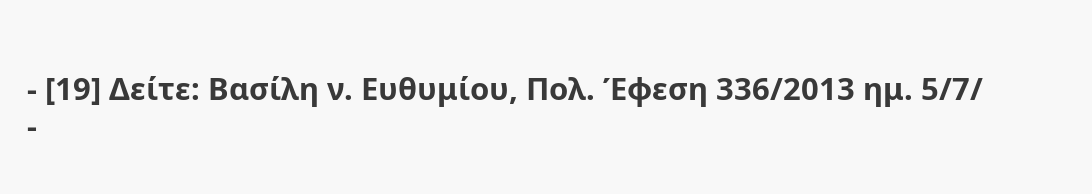- [19] Δείτε: Βασίλη ν. Ευθυμίου, Πολ. Έφεση 336/2013 ημ. 5/7/
-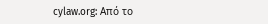cylaw.org: Από το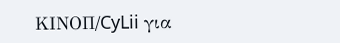ΚΙΝOΠ/CyLii για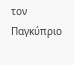τον Παγκύπριο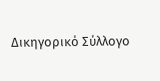Δικηγορικό Σύλλογο